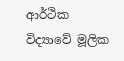ආර්ථික විද්‍යාවේ මූලික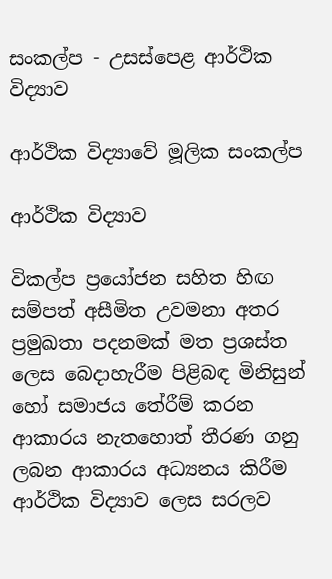සංකල්ප - උසස්පෙළ ආර්ථික විද්‍යාව

ආර්ථික විද්‍යාවේ මූලික සංකල්ප

ආර්ථික විද්‍යාව

විකල්ප ප්‍රයෝජන සහිත හිඟ සම්පත් අසීමිත උවමනා අතර ප්‍රමුඛතා පදනමක් මත ප්‍රශස්ත ලෙස බෙදාහැරීම පිළිබඳ මිනිසුන් හෝ සමාජය තේරීම් කරන ආකාරය නැතහොත් තීරණ ගනු ලබන ආකාරය අධ්‍යනය කිරීම ආර්ථික විද්‍යාව ලෙස සරලව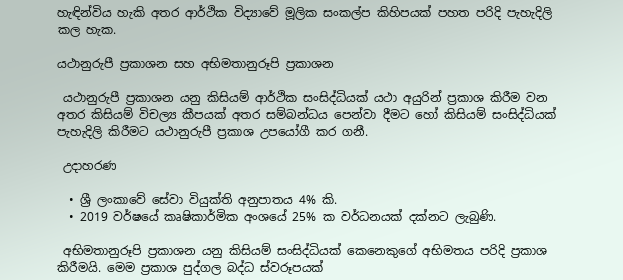හැඳින්විය හැකි අතර ආර්ථික විද්‍යාවේ මූලික සංකල්ප කිහිපයක් පහත පරිදි පැහැදිලි කල හැක.

යථානුරුපී ප්‍රකාශන සහ අභිමතානුරූපි ප්‍රකාශන

 යථානුරුපී ප්‍රකාශන යනු කිසියම් ආර්ථික සංසිද්ධියක් යථා අයුරින් ප්‍රකාශ කිරීම වන අතර කිසියම් විචල්‍ය කීපයක් අතර සම්බන්ධය පෙන්වා දීමට හෝ කිසියම් සංසිද්ධියක් පැහැදිලි කිරීමට යථානුරුපී ප්‍රකාශ උපයෝගී කර ගනී.

 උදාහරණ

  • ශ්‍රී ලංකාවේ සේවා වියුක්ති අනුපාතය 4% කි.
  • 2019 වර්ෂයේ කෘෂිකාර්මික අංශයේ 25% ක වර්ධනයක් දක්නට ලැබුණි.

 අභිමතානුරූපි ප්‍රකාශන යනු කිසියම් සංසිද්ධියක් කෙනෙකුගේ අභිමතය පරිදි ප්‍රකාශ කිරීමයි. මෙම ප්‍රකාශ පුද්ගල බද්ධ ස්වරූපයක්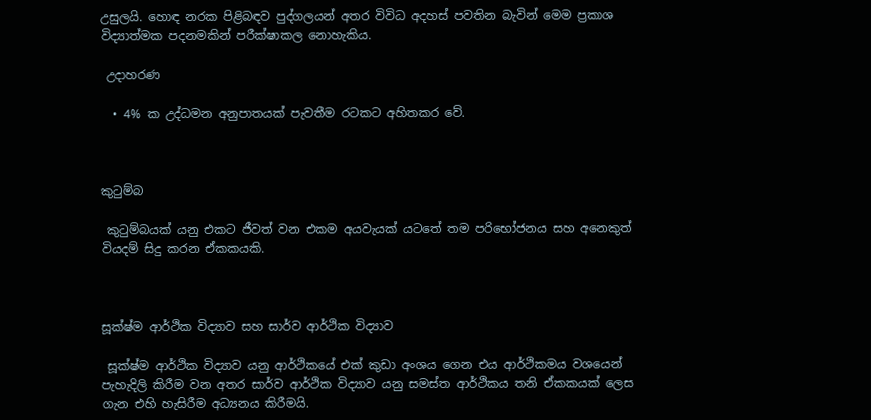උසුලයි. හොඳ නරක පිළිබඳව පුද්ගලයන් අතර විවිධ අදහස් පවතින බැවින් මෙම ප්‍රකාශ විද්‍යාත්මක පදනමකින් පරීක්ෂාකල නොහැකිය.

 උදාහරණ

  • 4% ක උද්ධමන අනුපාතයක් පැවතීම රටකට අහිතකර වේ.



කුටුම්බ

 කුටුම්බයක් යනු එකට ජීවත් වන එකම අයවැයක් යටතේ තම පරිභෝජනය සහ අනෙකුත් වියදම් සිදු කරන ඒකකයකි.



සූක්ෂ්ම ආර්ථික විද්‍යාව සහ සාර්ව ආර්ථික විද්‍යාව

 සූක්ෂ්ම ආර්ථික විද්‍යාව යනු ආර්ථිකයේ එක් කුඩා අංශය ගෙන එය ආර්ථිකමය වශයෙන් පැහැදිලි කිරීම වන අතර සාර්ව ආර්ථික විද්‍යාව යනු සමස්ත ආර්ථිකය තනි ඒකකයක් ලෙස ගැන එහි හැසිරීම අධ්‍යනය කිරීමයි.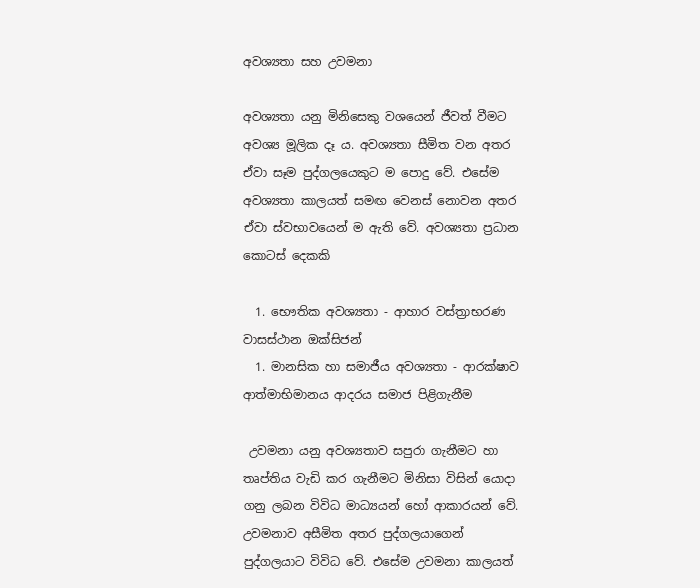අවශ්‍යතා සහ උවමනා

අවශ්‍යතා යනු මිනිසෙකු වශයෙන් ජීවත් වීමට අවශ්‍ය මූලික දෑ ය. අවශ්‍යතා සීමිත වන අතර ඒවා සෑම පුද්ගලයෙකුට ම පොදු වේ. එසේම අවශ්‍යතා කාලයත් සමඟ වෙනස් නොවන අතර ඒවා ස්වභාවයෙන් ම ඇති වේ. අවශ්‍යතා ප්‍රධාන කොටස් දෙකකි

  1. භෞතික අවශ්‍යතා - ආහාර වස්ත්‍රාභරණ වාසස්ථාන ඔක්සිජන්
  1. මානසික හා සමාජීය අවශ්‍යතා - ආරක්ෂාව ආත්මාභිමානය ආදරය සමාජ පිළිගැනීම

 උවමනා යනු අවශ්‍යතාව සපුරා ගැනීමට හා තෘප්තිය වැඩි කර ගැනීමට මිනිසා විසින් යොදා ගනු ලබන විවිධ මාධ්‍යයන් හෝ ආකාරයන් වේ. උවමනාව අසීමිත අතර පුද්ගලයාගෙන් පුද්ගලයාට විවිධ වේ. එසේම උවමනා කාලයත්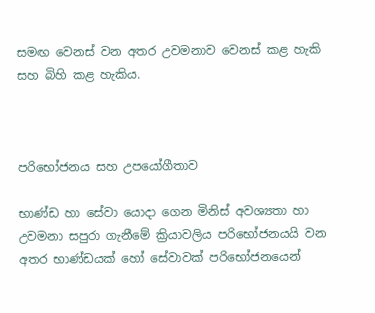සමඟ වෙනස් වන අතර උවමනාව වෙනස් කළ හැකි සහ බිහි කළ හැකිය.



පරිභෝජනය සහ උපයෝගීතාව

භාණ්ඩ හා සේවා යොදා ගෙන මිනිස් අවශ්‍යතා හා උවමනා සපුරා ගැනීමේ ක්‍රියාවලිය පරිභෝජනයයි වන අතර භාණ්ඩයක් හෝ සේවාවක් පරිභෝජනයෙන්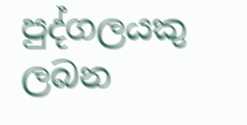පුද්ගලයකු ලබන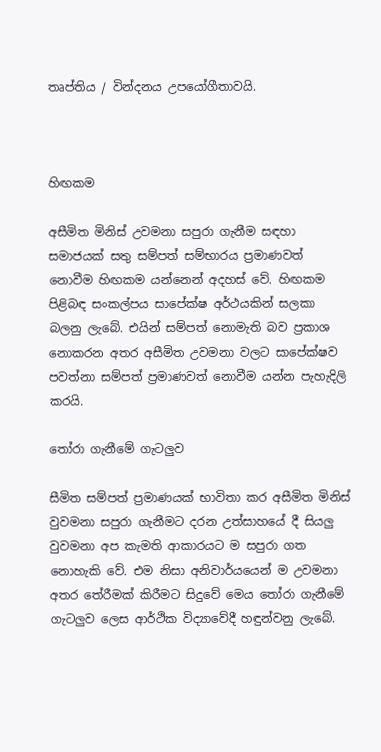තෘප්තිය / වින්දනය උපයෝගීතාවයි.



හිඟකම

අසීමිත මිනිස් උවමනා සපුරා ගැනීම සඳහා සමාජයක් සතු සම්පත් සම්භාරය ප්‍රමාණවත් නොවීම හිඟකම යන්නෙන් අදහස් වේ. හිඟකම පිළිබඳ සංකල්පය සාපේක්ෂ අර්ථයකින් සලකා බලනු ලැබේ. එයින් සම්පත් නොමැති බව ප්‍රකාශ නොකරන අතර අසීමිත උවමනා වලට සාපේක්ෂව පවත්නා සම්පත් ප්‍රමාණවත් නොවීම යන්න පැහැදිලි කරයි.

තෝරා ගැනීමේ ගැටලුව

සීමිත සම්පත් ප්‍රමාණයක් භාවිතා කර අසීමිත මිනිස් වුවමනා සපුරා ගැනීමට දරන උත්සාහයේ දී සියලු වුවමනා අප කැමති ආකාරයට ම සපුරා ගත නොහැකි වේ. එම නිසා අනිවාර්යයෙන් ම උවමනා අතර තේරීමක් කිරීමට සිදුවේ මෙය තෝරා ගැනීමේ ගැටලුව ලෙස ආර්ථික විද්‍යාවේදී හඳුන්වනු ලැබේ.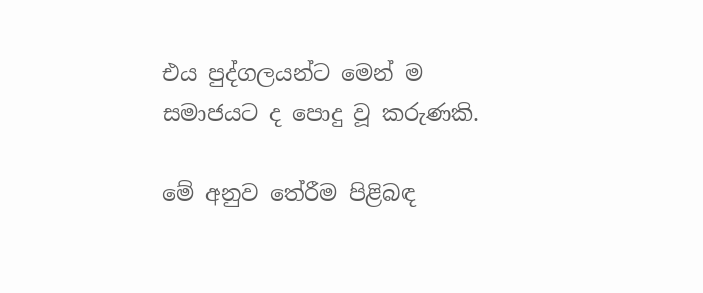එය පුද්ගලයන්ට මෙන් ම සමාජයට ද පොදු වූ කරුණකි.

මේ අනුව තේරීම පිළිබඳ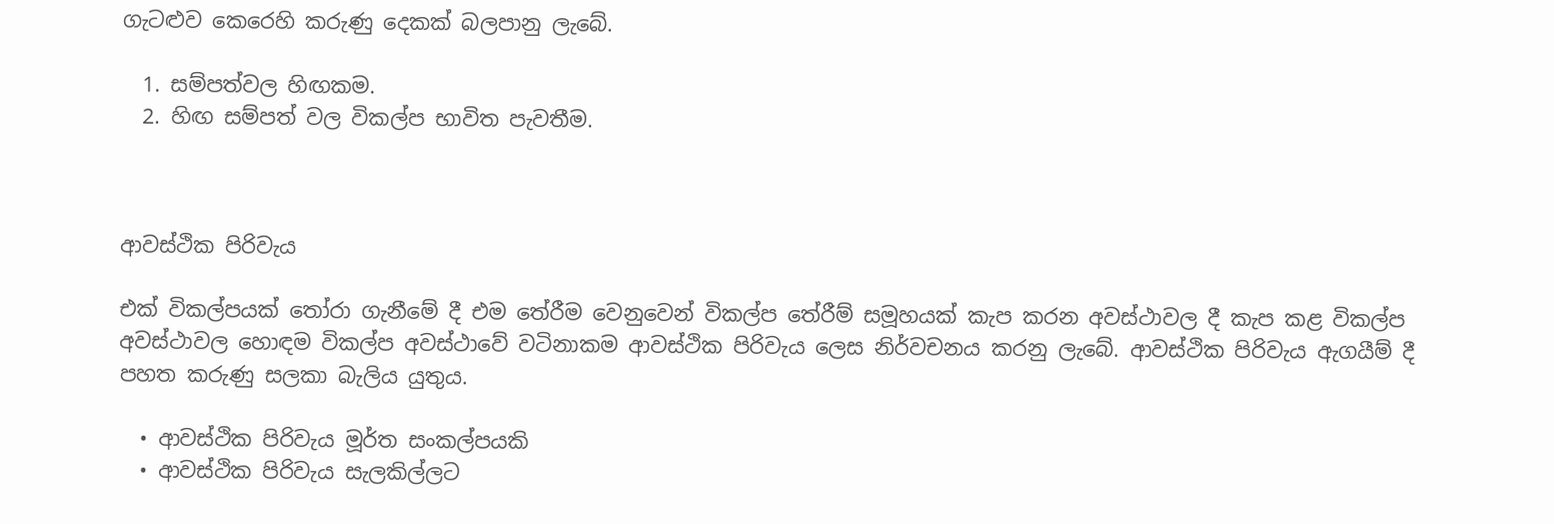ගැට‍ළුව කෙරෙහි කරුණු දෙකක් බලපානු ලැබේ.

  1. සම්පත්වල හිඟකම.
  2. හිඟ සම්පත් වල විකල්ප භාවිත පැවතීම.



ආවස්ථික පිරිවැය

එක් විකල්පයක් තෝරා ගැනීමේ දී එම තේරීම වෙනුවෙන් විකල්ප තේරීම් සමූහයක් කැප කරන අවස්ථාවල දී කැප කළ විකල්ප අවස්ථාවල හොඳම විකල්ප අවස්ථාවේ වටිනාකම ආවස්ථික පිරිවැය ලෙස නිර්වචනය කරනු ලැබේ. ආවස්ථික පිරිවැය ඇගයීම් දී පහත කරුණු සලකා බැලිය යුතුය.

  • ආවස්ථික පිරිවැය මූර්ත සංකල්පයකි
  • ආවස්ථික පිරිවැය සැලකිල්ලට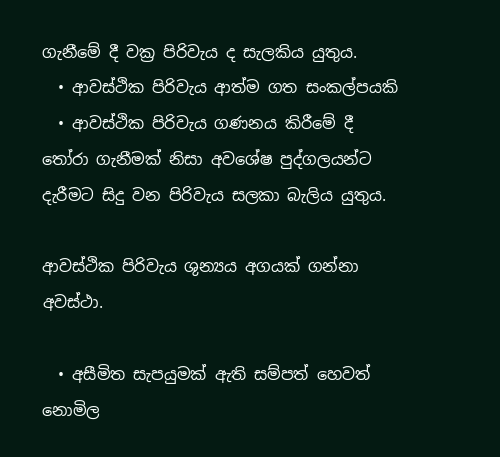ගැනීමේ දී වක්‍ර පිරිවැය ද සැලකිය යුතුය.
  • ආවස්ථික පිරිවැය ආත්ම ගත සංකල්පයකි
  • ආවස්ථික පිරිවැය ගණනය කිරීමේ දී තෝරා ගැනීමක් නිසා අවශේෂ පුද්ගලයන්ට දැරීමට සිදු වන පිරිවැය සලකා බැලිය යුතුය.

ආවස්ථික පිරිවැය ශුන්‍ය‍ය අගයක් ගන්නා අවස්ථා.

  • අසීමිත සැපයුමක් ඇති සම්පත් හෙවත් නොමිල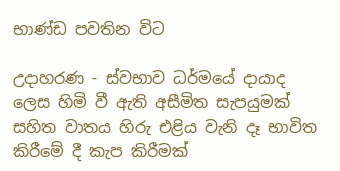භාණ්ඩ පවතින විට

උදාහරණ - ස්වභාව ධර්මයේ දායාද ලෙස හිමි වී ඇති අසීමිත සැපයුමක් සහිත වාතය හිරු එළිය වැනි දෑ භාවිත කිරීමේ දී කැප කිරීමක්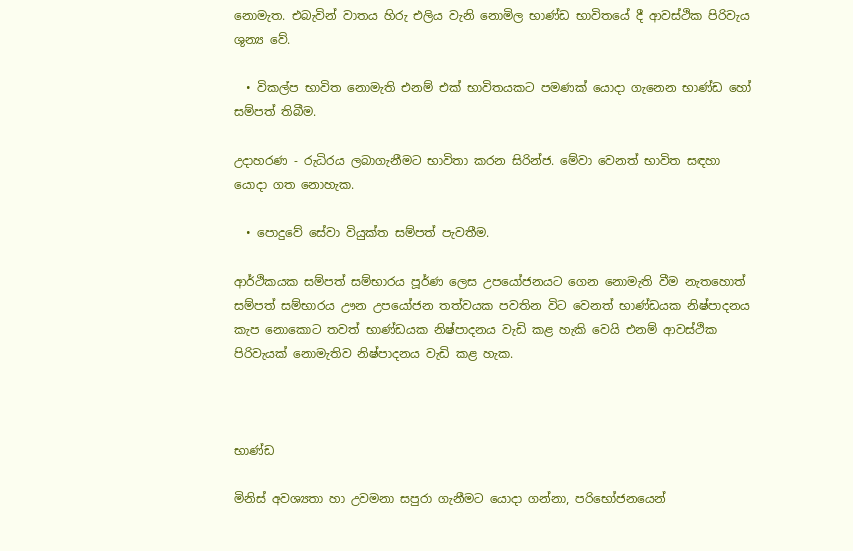නොමැත. එබැවින් වාතය හිරු එලිය වැනි නොමිල භාණ්ඩ භාවිතයේ දී ආවස්ථික පිරිවැය ශුන්‍ය වේ.

  • විකල්ප භාවිත නොමැති එනම් එක් භාවිතයකට පමණක් යොදා ගැනෙන භාණ්ඩ හෝ සම්පත් තිබීම.

උදාහරණ - රුධිරය ලබාගැනීමට භාවිතා කරන සිරින්ජ. මේවා වෙනත් භාවිත සඳහා යොදා ගත නොහැක.

  • පොදුවේ සේවා වියුක්ත සම්පත් පැවතීම.

ආර්ථිකයක සම්පත් සම්භාරය පූර්ණ ලෙස උපයෝජනයට ගෙන නොමැති වීම නැතහොත් සම්පත් සම්භාරය ඌන උපයෝජන තත්වයක පවතින විට වෙනත් භාණ්ඩයක නිෂ්පාදනය කැප නොකොට තවත් භාණ්ඩයක නිෂ්පාදනය වැඩි කළ හැකි වෙයි එනම් ආවස්ථික පිරිවැයක් නොමැතිව නිෂ්පාදනය වැඩි කළ හැක.



භාණ්ඩ

මිනිස් අවශ්‍යතා හා උවමනා සපුරා ගැනීමට යොදා ගන්නා, පරිභෝජනයෙන්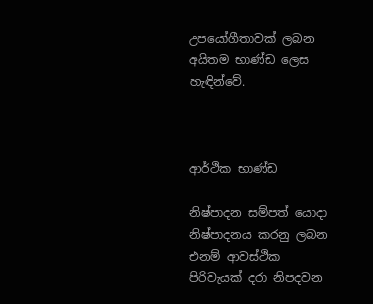උපයෝගීතාවක් ලබන අයිතම භාණ්ඩ ලෙස හැඳින්වේ.



ආර්ථික භාණ්ඩ

නිෂ්පාදන සම්පත් යොදා නිෂ්පාදනය කරනු ලබන එනම් ආවස්ථික පිරිවැයක් දරා නිපදවන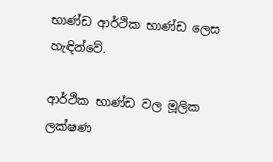භාණ්ඩ ආර්ථික භාණ්ඩ ලෙස හැඳින්වේ.

ආර්ථික භාණ්ඩ වල මූලික ලක්ෂණ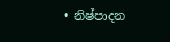• නිෂ්පාදන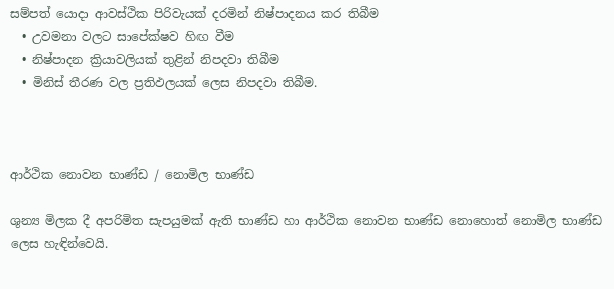සම්පත් යොදා ආවස්ථික පිරිවැයක් දරමින් නිෂ්පාදනය කර තිබීම
  • උවමනා වලට සාපේක්ෂව හිඟ වීම
  • නිෂ්පාදන ක්‍රියාවලියක් තුළින් නිපදවා තිබීම
  • මිනිස් තීරණ වල ප්‍රතිඵලයක් ලෙස නිපදවා තිබීම.



ආර්ථික නොවන භාණ්ඩ / නොමිල භාණ්ඩ

ශුන්‍ය මිලක දී අපරිමිත සැපයුමක් ඇති භාණ්ඩ හා ආර්ථික නොවන භාණ්ඩ නොහොත් නොමිල භාණ්ඩ ලෙස හැඳින්වෙයි.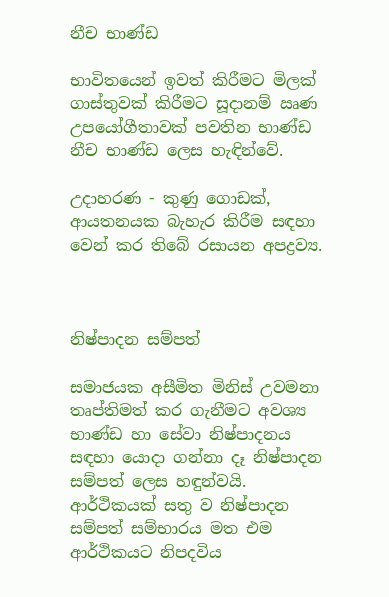නීච භාණ්ඩ

භාවිතයෙන් ඉවත් කිරීමට මිලක් ගාස්තුවක් කිරීමට සූදානම් ඍණ උපයෝගීතාවක් පවතින භාණ්ඩ නීච භාණ්ඩ ලෙස හැඳින්වේ.

උදාහරණ - කුණු ගොඩක්, ආයතනයක බැහැර කිරීම සඳහා වෙන් කර තිබේ රසායන අපද්‍රව්‍ය.



නිෂ්පාදන සම්පත්

සමාජයක අසීමිත මිනිස් උවමනා තෘප්තිමත් කර ගැනීමට අවශ්‍ය භාණ්ඩ හා සේවා නිෂ්පාදනය සඳහා යොදා ගන්නා දෑ නිෂ්පාදන සම්පත් ලෙස හඳුන්වයි. ආර්ථිකයක් සතු ව නිෂ්පාදන සම්පත් සම්භාරය මත එම ආර්ථිකයට නිපදවිය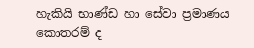හැකියි භාණ්ඩ හා සේවා ප්‍රමාණය කොතරම් ද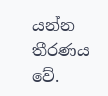යන්න තීරණය වේ.